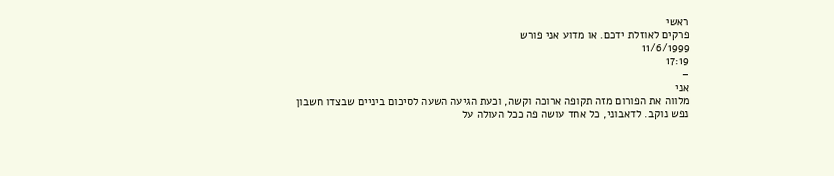ראשי
פרקים לאוזלת ידכם. או מדוע אני פורש
11/6/1999
17:19
–
אני
מלווה את הפורום מזה תקופה ארוכה וקשה, וכעת הגיעה השעה לסיכום ביניים שבצדו חשבון
נפש נוקב. לדאבוני, כל אחד עושה פה ככל העולה על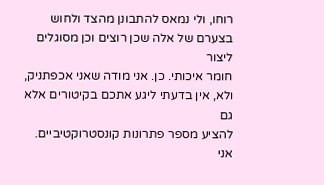רוחו, ולי נמאס להתבונן מהצד ולחוש
בצערם של אלה שכן רוצים וכן מסוגלים ליצור
חומר איכותי. כן. אני מודה שאני אכפתניק, ולא, אין בדעתי ליגע אתכם בקיטורים אלא גם
להציע מספר פתרונות קונסטרוקטיביים. אני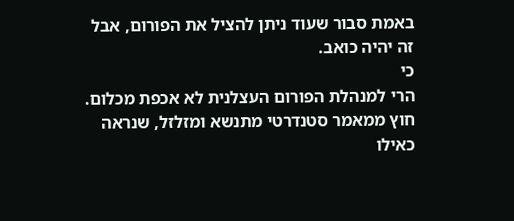באמת סבור שעוד ניתן להציל את הפורום, אבל
זה יהיה כואב.
כי
הרי למנהלת הפורום העצלנית לא אכפת מכלום. חוץ ממאמר סטנדרטי מתנשא ומזלזל, שנראה כאילו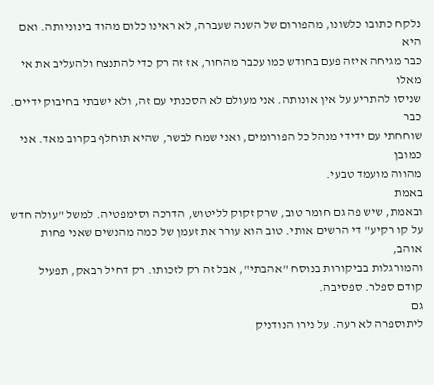נלקח כתובו כלשונו, מהפורום של השנה שעברה, לא ראינו כלום מהוד בינוניותה. ואם היא
כבר מגיחה איזה פעם בחודש כמו עכבר מהחור, אז זה רק כדי להתנצח ולהעליב את אי מאלו
שניסו להתריע על אין אונותה. אני מעולם לא הסכנתי עם זה, ולא ישבתי בחיבוק ידיים. כבר
שוחחתי עם ידידי מנהל כל הפורומים, ואני שמח לבשר, שהיא תוחלף בקרוב מאד. אני כמובן
מהווה מועמד טבעי.
באמת
ובאמת, שיש פה גם חומר טוב, שרק זקוק לליטוש, הדרכה וסימפטיה. למשל "עולה חדש
על קו רקיע" די הרשים אותי. טוב הוא עורר את זעמן של כמה מהנשים שאני פחות אוהב,
והמורגלות בביקורות בנוסח "אהבתי", אבל זה רק לזכותו. רק דחיל רבאק, תפעיל
קודם ספלר. ספסיבה.
גם
ליתוספרה לא רעה. על נירו הנודניק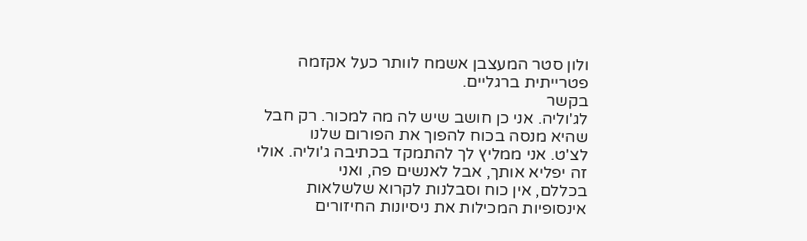ולון סטר המעצבן אשמח לוותר כעל אקזמה פטרייתית ברגליים.
בקשר
לג'וליה. אני כן חושב שיש לה מה למכור. רק חבל שהיא מנסה בכוח להפוך את הפורום שלנו
לצ'ט. אני ממליץ לך להתמקד בכתיבה ג'וליה. אולי זה יפליא אותך, אבל לאנשים פה, ואני
בכללם, אין כוח וסבלנות לקרוא שלשלאות אינסופיות המכילות את ניסיונות החיזורים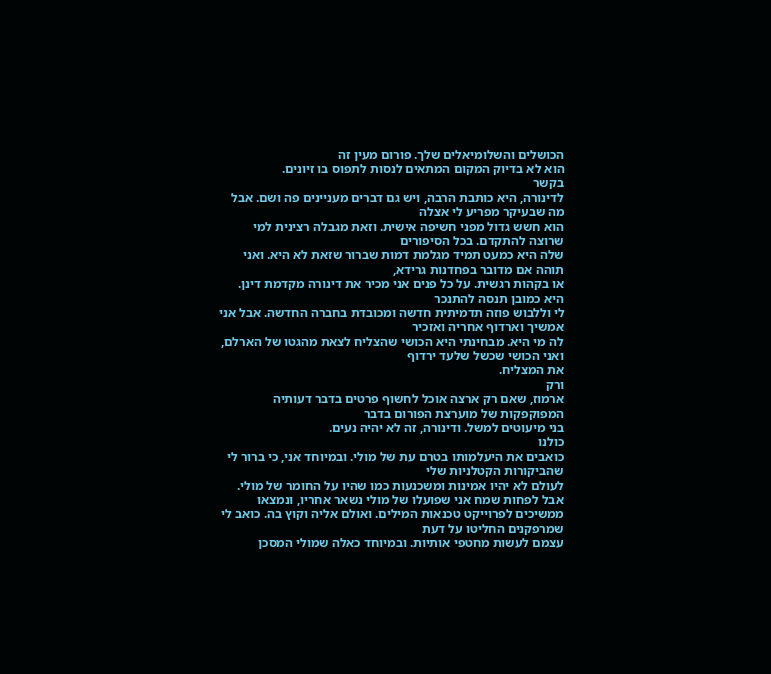הכושלים והשלומיאלים שלך. פורום מעין זה
הוא לא בדיוק המקום המתאים לנסות לתפוס בו זיונים.
בקשר
לדינורה, היא כותבת הרבה, ויש גם דברים מעניינים פה ושם. אבל מה שבעיקר מפריע לי אצלה
הוא חשש גדול מפני חשיפה אישית. וזאת מגבלה רצינית למי שרוצה להתקדם. בכל הסיפורים
שלה היא כמעט תמיד מגלמת דמות שברור שזאת לא היא. ואני תוהה אם מדובר בפחדנות גרידא,
או בקהות רגשית. על כל פנים אני מכיר את דינורה מקדמת דינן. היא כמובן תנסה להתנכר
לי וללבוש פוזה תדמיתית חדשה ומכובדת בחברה החדשה. אבל אני אמשיך וארדוף אחריה ואזכיר
לה מי היא. מבחינתי היא הכושי שהצליח לצאת מהגטו של הארלם, ואני הכושי שכשל שלעד ירדוף
את המצליח.
ורק
ארמוז, שאם רק ארצה אוכל לחשוף פרטים בדבר דעותיה המפוקפקות של מוערצת הפורום בדבר
בני מיעוטים למשל. ודינורה, זה לא יהיה נעים.
כולנו
כואבים את היעלמותו בטרם עת של מולי. ובמיוחד אני, כי ברור לי שהביקורות הקטלניות שלי
לעולם לא יהיו אמינות ומשכנעות כמו שהיו על החומר של מולי. אבל לפחות שמח אני שפועלו של מולי נשאר אחריו, ונמצאו
ממשיכים לפרוייקט טכנאות המילים. ואולם אליה וקוץ בה. כואב לי שמרפקנים החליטו על דעת
עצמם לעשות מחטפי אותיות. ובמיוחד כאלה שמולי המסכן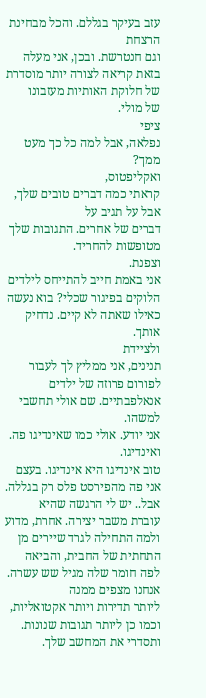עזב בעיקר בגללם. והכל מבחינת הרצחת
וגם חנטרשת. ובכן, אני מעלה בזאת קריאה לצורה יותר מוסדרת של חלוקת האותיות מעזבונו
של מולי.
ציפי
נפלאה, אבל למה כל כך מעט ממך?
ואקליפטוס,
קראתי כמה דברים טובים שלך, אבל על תגיב על
דברים של אחרים. התגובות שלך מטופשות להחריד.
וצפנת.
אני באמת חייב להתייחס לילדים הלוקים בפיגור שכלי? בוא נעשה כאילו שאתה לא קיים. נדחיק
אותך.
ולציידת
תנינים, אני ממליץ לך לעבור לפורום פרוזה של ילדים אנאלפבתיים. שם אולי תחשבי למשהו.
אני יודע. אולי כמו שאינדיגו פה.
ואינדיגו.
טוב אינדיגו היא אינדיגו. בעצם אני פה מהפירסט פלס רק בגללה. אבל.. יש לי הרגשה שהיא
עוברת משבר יצירה. אחרת, מדוע ולמה התחילה לגרד שיירים מן התחתית של החבית, והביאה
לפה חומר שלה מגיל שש עשרה. אנחנו מצפים ממנה
ליותר תדירות ויותר אקטואליות, וכמו כן ליותר תגובות שנונות. ותסדרי את המחשב שלך.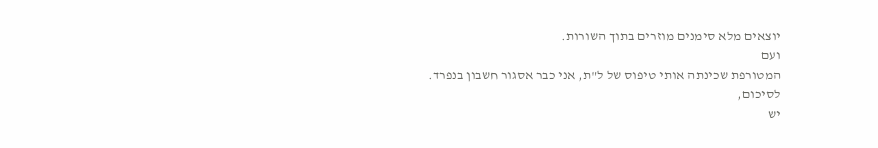יוצאים מלא סימנים מוזרים בתוך השורות.
ועם
המטורפת שכינתה אותי טיפוס של ל"ת, אני כבר אסגור חשבון בנפרד.
לסיכום,
יש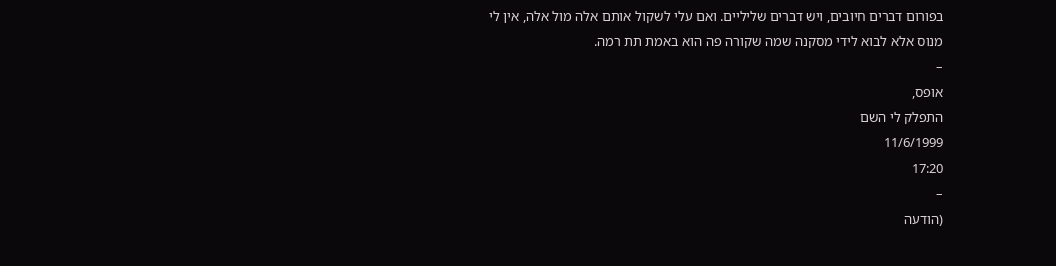בפורום דברים חיובים, ויש דברים שליליים. ואם עלי לשקול אותם אלה מול אלה, אין לי
מנוס אלא לבוא לידי מסקנה שמה שקורה פה הוא באמת תת רמה.
–
אופס,
התפלק לי השם
11/6/1999
17:20
–
(הודעה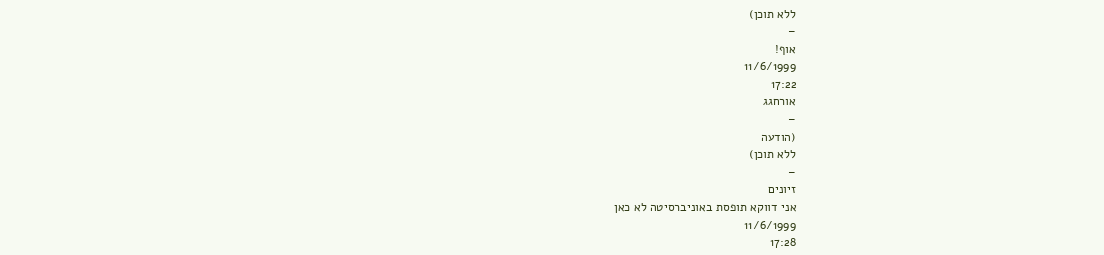ללא תוכן)
–
אוף!
11/6/1999
17:22
אורחגג
–
(הודעה
ללא תוכן)
–
זיונים
אני דווקא תופסת באוניברסיטה לא כאן
11/6/1999
17:28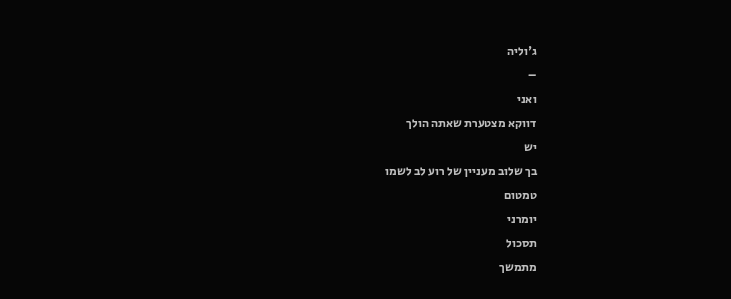ג'וליה
–
ואני
דווקא מצטערת שאתה הולך
יש
בך שלוב מעניין של רוע לב לשמו
טמטום
יומרני
תסכול
מתמשך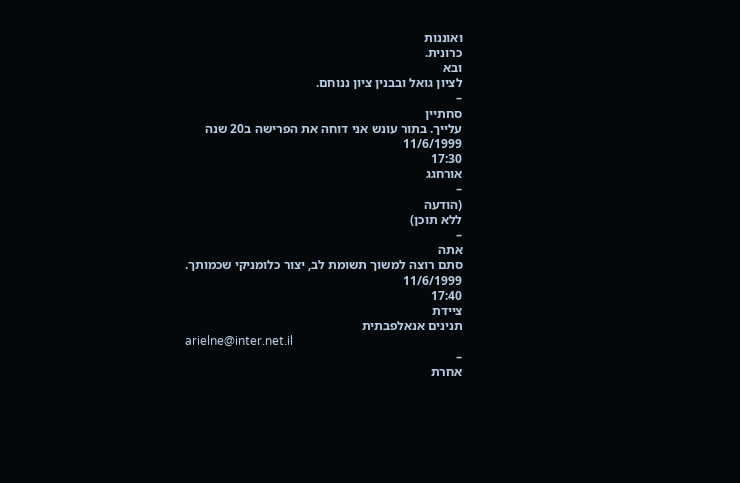ואוננות
כרונית.
ובא
לציון גואל ובבנין ציון ננוחם.
–
סחתיין
עלייך. בתור עונש אני דוחה את הפרישה ב20 שנה
11/6/1999
17:30
אורחגג
–
(הודעה
ללא תוכן)
–
אתה
סתם רוצה למשוך תשומת לב, יצור כלומניקי שכמותך.
11/6/1999
17:40
ציידת
תנינים אנאלפבתית
arielne@inter.net.il
–
אחרת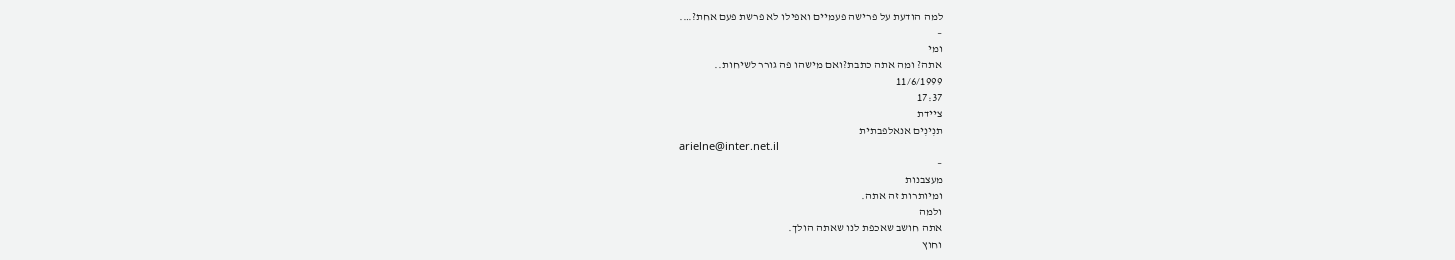למה הודעת על פרישה פעמיים ואפילו לא פרשת פעם אחת?….
–
ומי
אתה? ומה אתה כתבת?ואם מישהו פה גורר לשיחות..
11/6/1999
17:37
ציידת
תנִינִים אנאלפבתית
arielne@inter.net.il
–
מעצבנות
ומיותרות זה אתה.
ולמה
אתה חושב שאכפת לנו שאתה הולך.
וחוץ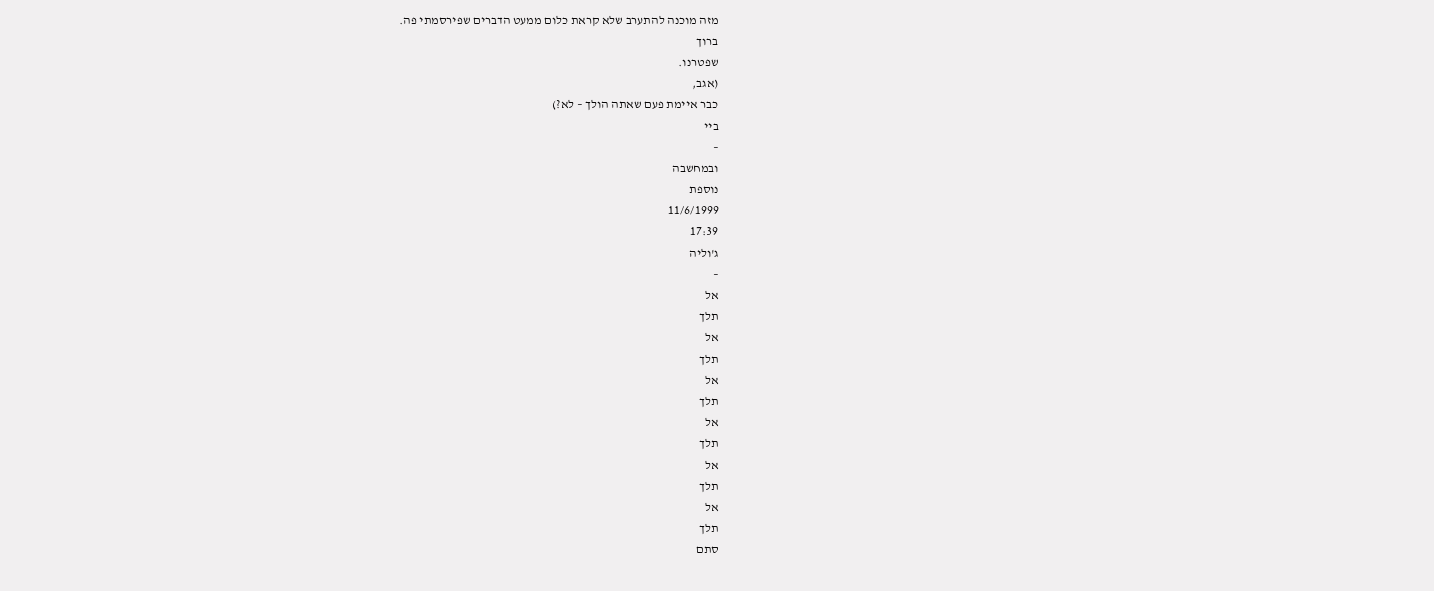מזה מוכנה להתערב שלא קראת כלום ממעט הדברים שפירסמתי פה.
ברוך
שפטרנו.
(אגב,
כבר איימת פעם שאתה הולך – לא?)
ביי
–
ובמחשבה
נוספת
11/6/1999
17:39
ג'וליה
–
אל
תלך
אל
תלך
אל
תלך
אל
תלך
אל
תלך
אל
תלך
סתם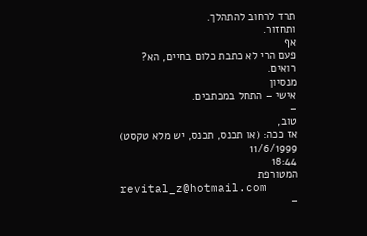תרד לרחוב להתהלך.
ותחזור.
אף
פעם הרי לא כתבת כלום בחיים, הא?
רואים.
מנסיון
אישי – התחל במכתבים.
–
טוב,
אז ככה: (או תכנס, תכנס, יש מלא טקסט)
11/6/1999
18:44
המטורפת
revital_z@hotmail.com
–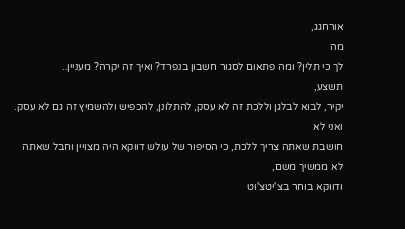אורחגג,
מה
לך כי תלין? ומה פתאום לסגור חשבון בנפרד? ואיך זה יקרה? מעניין..
תשצע,
יקיר, לבוא לבלגן וללכת זה לא עסק, להתלונן, להכפיש ולהשמיץ זה גם לא עסק. ואני לא
חושבת שאתה צריך ללכת, כי הסיפור של עולש דווקא היה מצויין וחבל שאתה לא ממשיך משם,
ודווקא בוחר בצ'יטצ'וט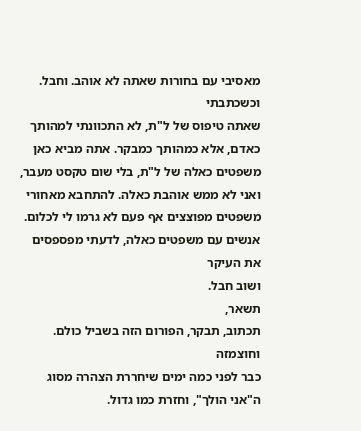מאסיבי עם בחורות שאתה לא אוהב. וחבל.
וכשכתבתי
שאתה טיפוס של ל"ת, לא התכוונתי למהותך כאדם, אלא כמהותך כמבקר. אתה מביא כאן
משפטים כאלה של ל"ת, בלי שום טקסט מעבר, ואני לא ממש אוהבת כאלה. להתחבא מאחורי
משפטים מפוצצים אף פעם לא גרמו לי לכלום. אנשים עם משפטים כאלה, לדעתי מפספסים את העיקר
ושוב חבל.
תשאר,
תכתוב, תבקר, הפורום הזה בשביל כולם.
וחוצמזה
כבר לפני כמה ימים שיחררת הצהרה מסוג ה"אני הולך", וחזרת כמו גדול.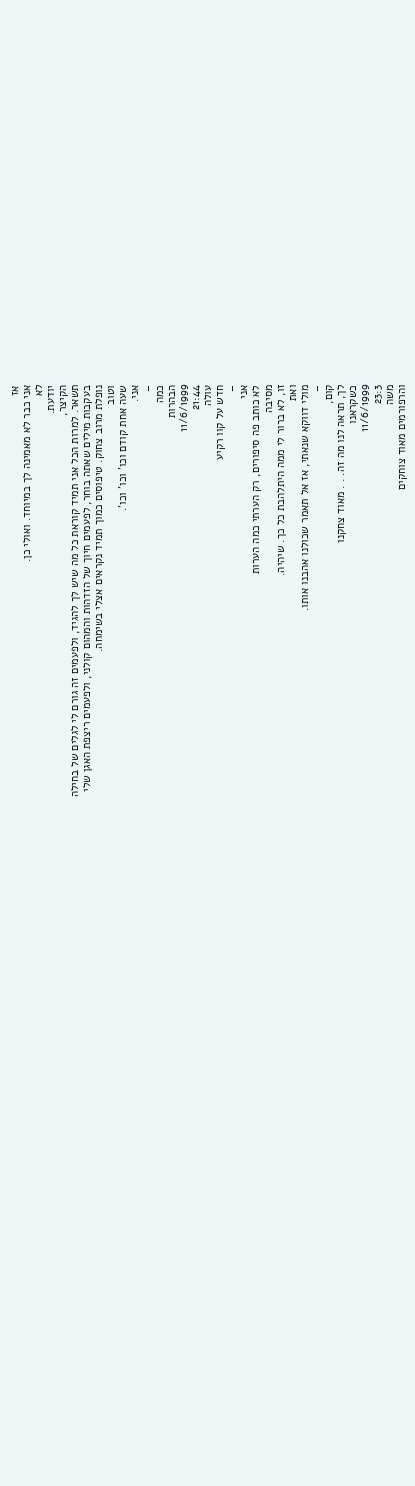אז
אני כבר לא מאמינה לך במיוחד. ואולי כן.
לא
יודעת.
הקיצר,
תשאר. למרות הכל אני תמיד קוראת כל מה שיש לך להגיד, ולפעמים זה גורם לי לגלים של בחילה
בעקבות מילים שאתה בוחר, לפעמים חיוך של הזדהות והמהום קולני, ולפעמים ריצפת האגן שלי
נופלת מרוב צחוק. טיפוסים כמוך תמיד נקראים אצלי בשימחה.
וטוב
שעה אחת קודם וכו' וכו' וכו'.
אני.
–
כמה
הבהרות
11/6/1999
21:44
עולה
חדש על קוו רקיע
–
אני
לא כותב פה סיפורים, רק הערתי כמה הערות
מסיבה
זו, לא ברור לי ממה היתלהבת כל כך. שיהיה.
ואת
מולי דווקא שנאתי, אז אל תאמר שכולנו אהבנו אותו.
–
קום,
לך, תראה לנו מה זה. . . מאוד צחקנו
כשקראנו
11/6/1999
23:3
משה
והרפורמים מאוד צוחקים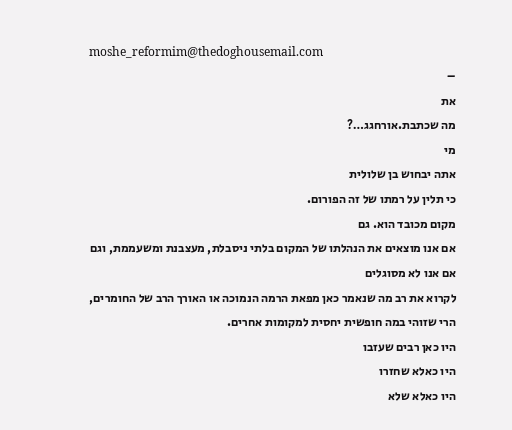moshe_reformim@thedoghousemail.com
–
את
מה שכתבת.אורחגג…?
מי
אתה יבחוש בן שלולית
כי תלין על רמתו של זה הפורום.
מקום מכובד הוא. גם
אם אנו מוצאים את הנהלתו של המקום בלתי ניסבלת, מעצבנת ומשעממת, וגם אם אנו לא מסוגלים
לקרוא את רב מה שנאמר כאן מפאת הרמה הנמוכה או האורך הרב של החומרים,
הרי שזוהי במה חופשית יחסית למקומות אחרים.
היו כאן רבים שעזבו
היו כאלא שחזרו
היו כאלא שלא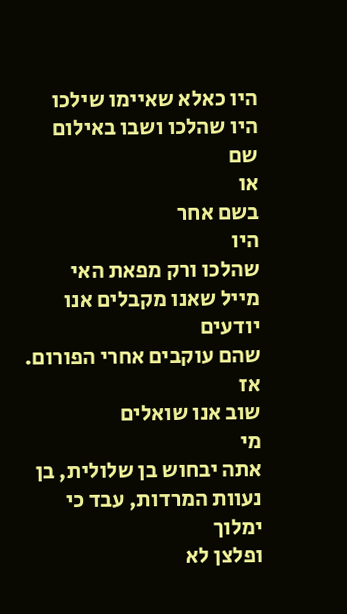היו כאלא שאיימו שילכו
היו שהלכו ושבו באילום
שם
או
בשם אחר
היו
שהלכו ורק מפאת האי
מייל שאנו מקבלים אנו יודעים
שהם עוקבים אחרי הפורום.
אז
שוב אנו שואלים
מי
אתה יבחוש בן שלולית, בן נעוות המרדות, עבד כי ימלוך
ופלצן לא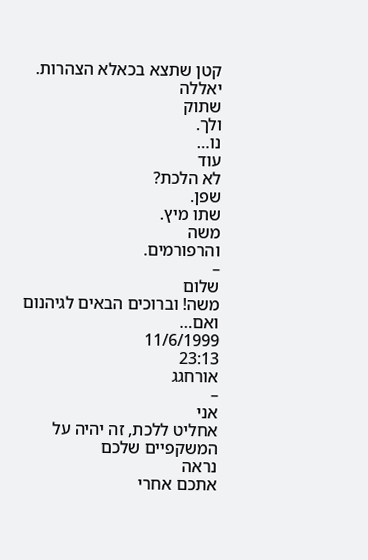קטן שתצא בכאלא הצהרות.
יאללה
שתוק
ולך.
נו…
עוד
לא הלכת?
שפן.
שתו מיץ.
משה
והרפורמים.
–
שלום
משה! וברוכים הבאים לגיהנום ואם…
11/6/1999
23:13
אורחגג
–
אני
אחליט ללכת, זה יהיה על המשקפיים שלכם
נראה
אתכם אחרי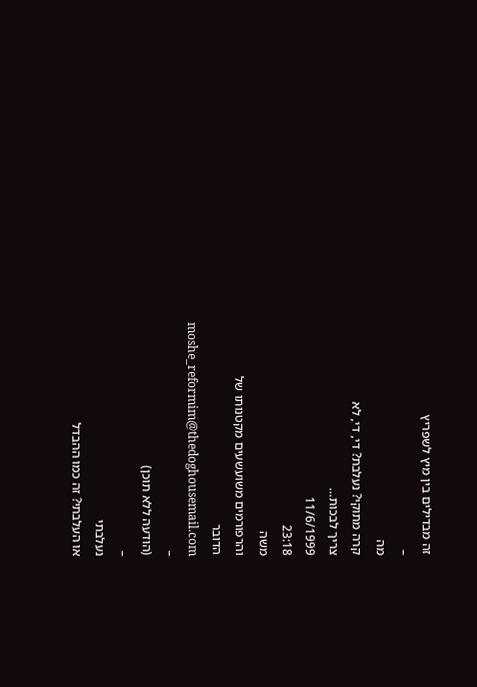זה מבדילים בין מיץ לשפריץ
–
מה
קרה מתוקי? נעלבת? די, די, לא
צריך לבכות…
11/6/1999
23:18
משה
והרפורמים משועשעים מקטנותו של
הדובר
moshe_reformim@thedoghousemail.com
–
(הודעה ללא תוכן)
–
נעלבתי
או העלבתי? זה כמו ההבדל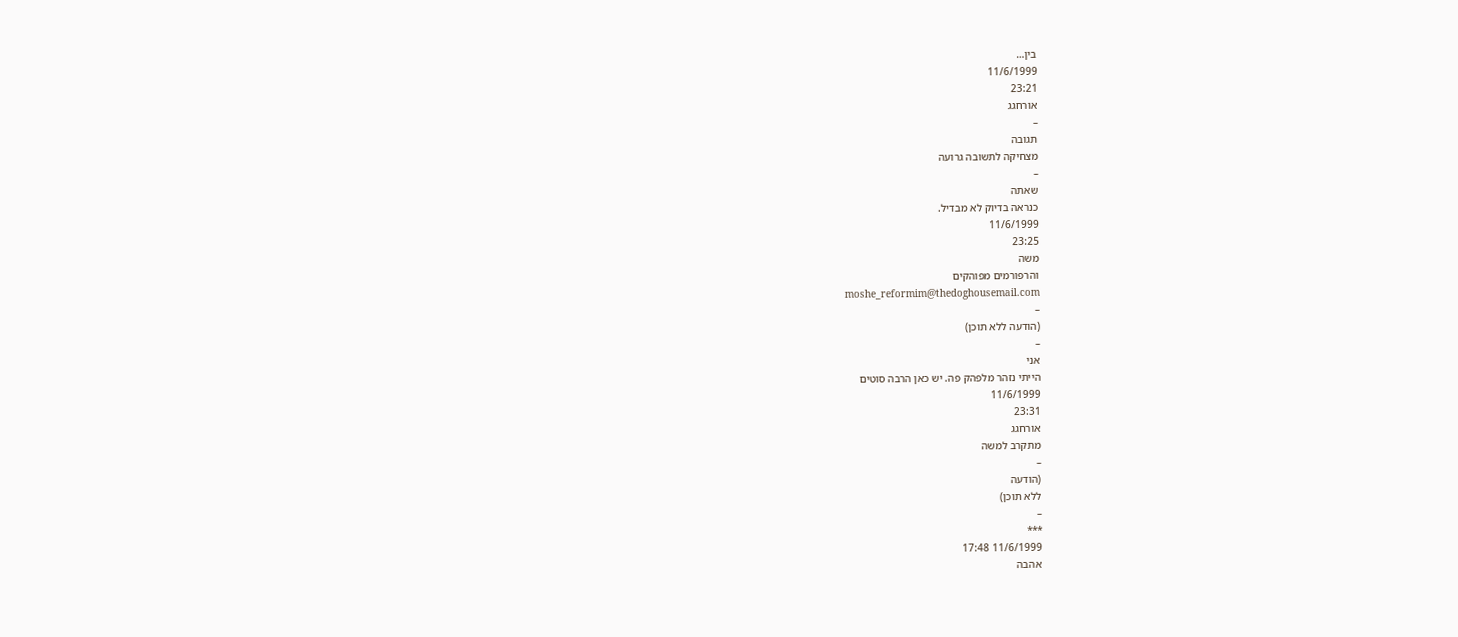בין…
11/6/1999
23:21
אורחגג
–
תגובה
מצחיקה לתשובה גרועה
–
שאתה
כנראה בדיוק לא מבדיל.
11/6/1999
23:25
משה
והרפורמים מפוהקים
moshe_reformim@thedoghousemail.com
–
(הודעה ללא תוכן)
–
אני
הייתי נזהר מלפהק פה. יש כאן הרבה סוטים
11/6/1999
23:31
אורחגג
מתקרב למשה
–
(הודעה
ללא תוכן)
–
***
11/6/1999 17:48
אהבה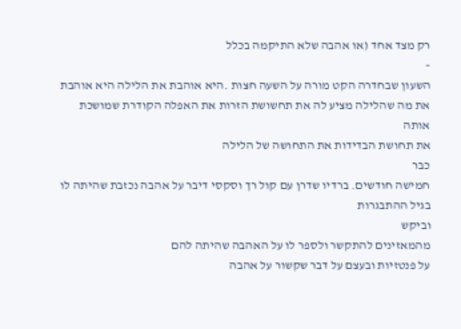רק מצד אחד (או אהבה שלא התיקמה בכלל
–
השעון שבחדרה הקט מורה על השעה חצות .היא אוהבת את הלילה היא אוהבת את מה שהלילה מציע לה את תחשושת הזרות את האפלה הקודרת שמושכת אותה
את תחושת הבדידות את התחושה של הלילה
כבר
חמישה חודשים. ברדיו שדרן עם קול רך וסקסי דיבר על אהבה נכזבת שהיתה לו בגיל ההתבגרות
וביקש
מהמאזינים להתקשר ולספר לו על האהבה שהיתה להם
על פנטזיות ובעצם על דבר שקשור על אהבה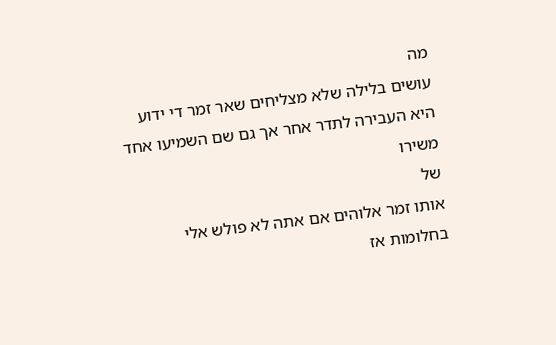מה
עושים בלילה שלא מצליחים שאר זמר די ידוע
היא העבירה לתדר אחר אך גם שם השמיעו אחד משירו
של
אותו זמר אלוהים אם אתה לא פולש אלי בחלומות אז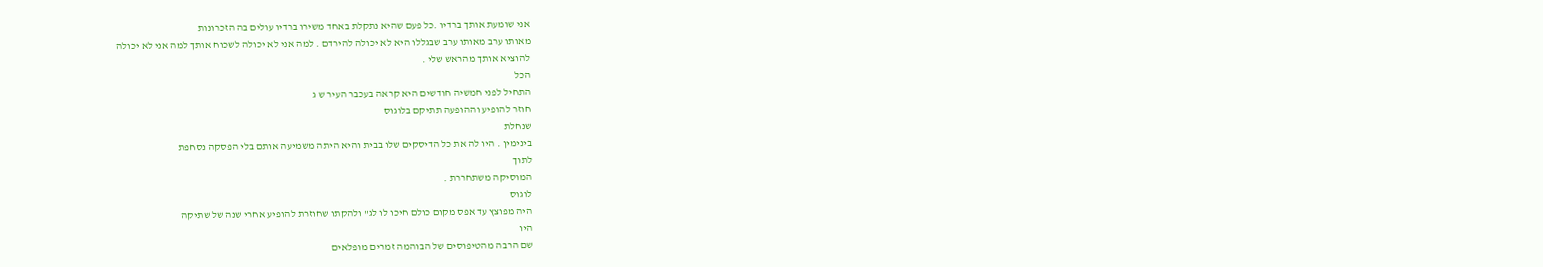אני שומעת אותך ברדיו .כל פעם שהיא נתקלת באחד משירו ברדיו עולים בה הזכרונות
מאותו ערב מאותו ערב שבגללו היא לא יכולה להירדם . למה אני לא יכולה לשכוח אותך למה אני לא יכולה
להוציא אותך מהראש שלי .
הכל
התחיל לפני חמשיה חודשים היא קראה בעכבר העיר ש ג
חוזר להופיע וההופעה תתיקם בלוגוס
שנחלת
בינימין . היו לה את כל הדיסקים שלו בבית והיא היתה משמיעה אותם בלי הפסקה נסחפת
לתוך
המוסיקה משתחררת .
לוגוס
היה מפוצץ עד אפס מקום כולם חיכו לו לג" ולהקתו שחוזרת להופיע אחרי שנה של שתיקה
היו
שם הרבה מהטיפוסים של הבוהמה זמרים מופלאים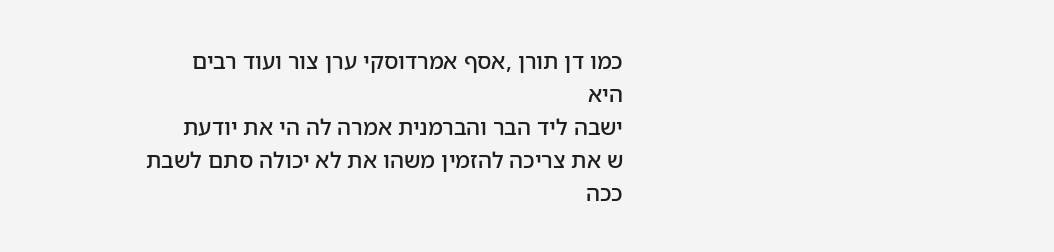כמו דן תורן ,אסף אמרדוסקי ערן צור ועוד רבים
היא
ישבה ליד הבר והברמנית אמרה לה הי את יודעת
ש את צריכה להזמין משהו את לא יכולה סתם לשבת
ככה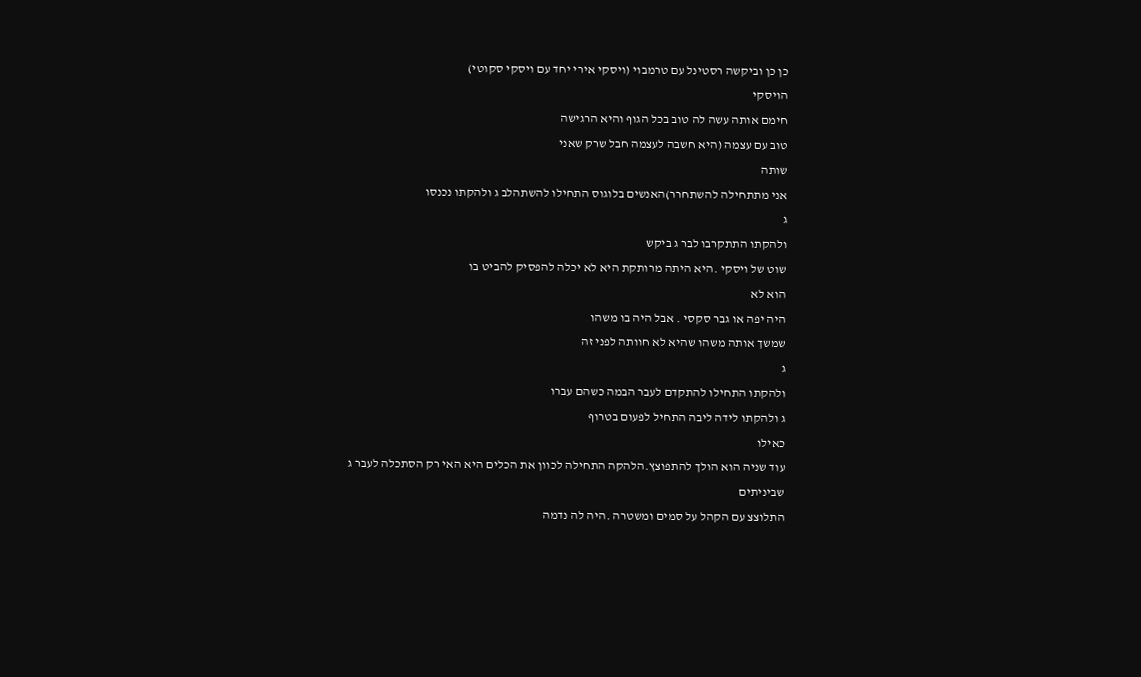כן כן וביקשה רסטינל עם טרמבוי (ויסקי אירי יחד עם ויסקי סקוטי)
הויסקי
חימם אותה עשה לה טוב בכל הגוף והיא הרגישה
טוב עם עצמה (היא חשבה לעצמה חבל שרק שאני
שותה
אני מתתחילה להשתחרר)האנשים בלוגוס התחילו להשתהלב ג ולהקתו נכנסו
ג
ולהקתו התתקרבו לבר ג ביקש
שוט של ויסקי .היא היתה מרותקת היא לא יכלה להפסיק להביט בו
הוא לא
היה יפה או גבר סקסי . אבל היה בו משהו
שמשך אותה משהו שהיא לא חוותה לפני זה
ג
ולהקתו התחילו להתקדם לעבר הבמה כשהם עברו
ג ולהקתו לידה ליבה התחיל לפעום בטרוף
כאילו
עוד שניה הוא הולך להתפוצץ.הלהקה התחילה לכוון את הכלים היא האי רק הסתכלה לעבר ג
שביניתים
התלוצצ עם הקהל על סמים ומשטרה .היה לה נדמה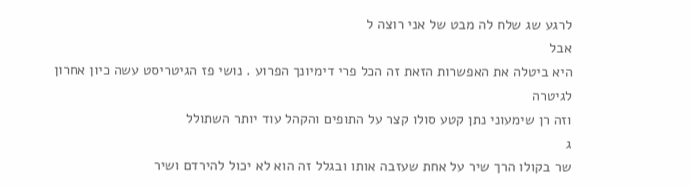לרגע שג שלח לה מבט של אני רוצה ל
אבל
היא ביטלה את האפשרות הזאת זה הכל פרי דימיונך הפרוע . נושי פז הגיטריסט עשה כיון אחרון
לגיטרה
וזה רן שימעוני נתן קטע סולו קצר על התופים והקהל עוד יותר השתולל
ג
שר בקולו הרך שיר על אחת שעזבה אותו ובגלל זה הוא לא יכול להירדם ושיר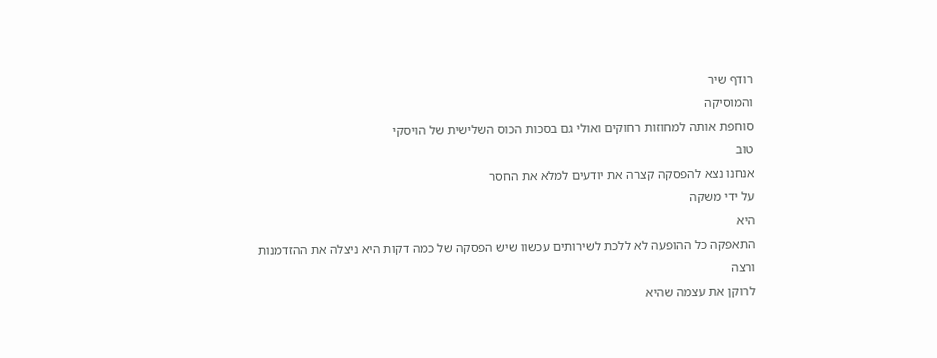רודף שיר
והמוסיקה
סוחפת אותה למחוזות רחוקים ואולי גם בסכות הכוס השלישית של הויסקי
טוב
אנחנו נצא להפסקה קצרה את יודעים למלא את החסר
על ידי משקה
היא
התאפקה כל ההופעה לא ללכת לשירותים עכשוו שיש הפסקה של כמה דקות היא ניצלה את ההזדמנות
ורצה
לרוקן את עצמה שהיא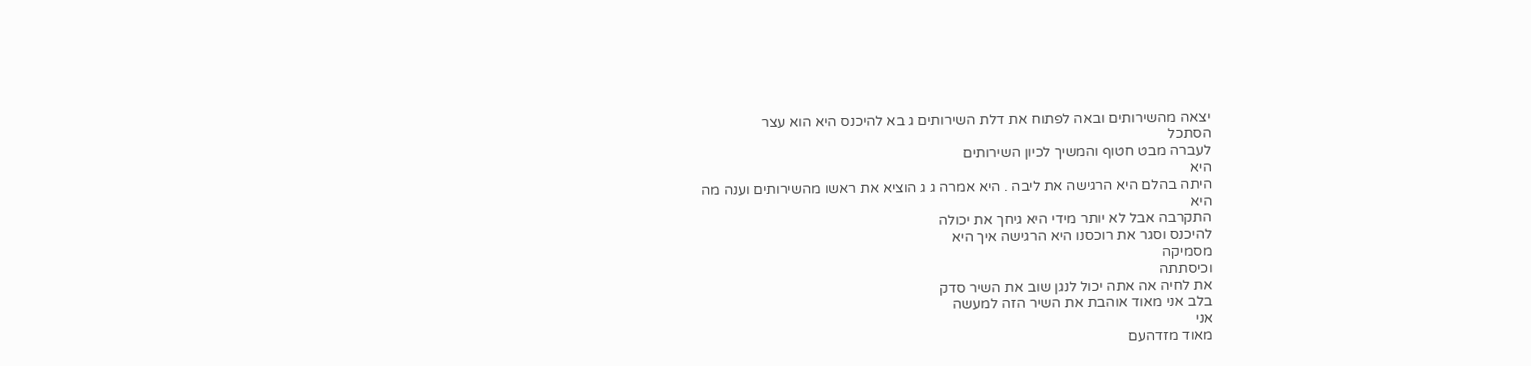יצאה מהשירותים ובאה לפתוח את דלת השירותים ג בא להיכנס היא הוא עצר
הסתכל
לעברה מבט חטוף והמשיך לכיון השירותים
היא
היתה בהלם היא הרגישה את ליבה . היא אמרה ג ג הוציא את ראשו מהשירותים וענה מה
היא
התקרבה אבל לא יותר מידי היא גיחך את יכולה
להיכנס וסגר את רוכסנו היא הרגישה איך היא
מסמיקה
וכיסתתה
את לחיה אה אתה יכול לנגן שוב את השיר סדק
בלב אני מאוד אוהבת את השיר הזה למעשה
אני
מאוד מזדהעם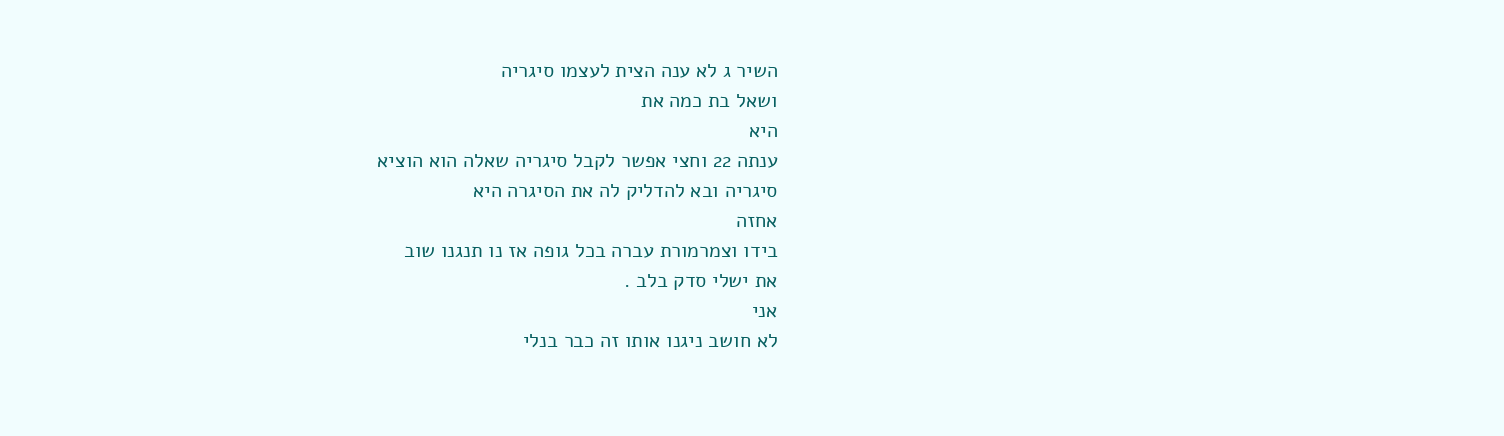השיר ג לא ענה הצית לעצמו סיגריה
ושאל בת כמה את
היא
ענתה 22 וחצי אפשר לקבל סיגריה שאלה הוא הוציא
סיגריה ובא להדליק לה את הסיגרה היא
אחזה
בידו וצמרמורת עברה בכל גופה אז נו תנגנו שוב
את ישלי סדק בלב .
אני
לא חושב ניגנו אותו זה כבר בנלי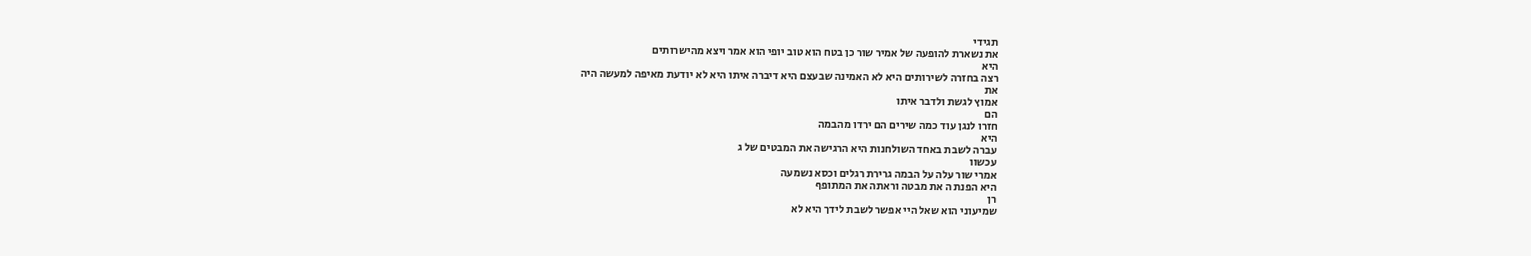תגידי
את נשארת להופעה של אמיר שור כן בטח הוא טוב יופי הוא אמר ויצא מהישרותים
היא
רצה בחזרה לשירותים היא לא האמינה שבעצם היא דיברה איתו היא לא יודעת מאיפה למעשה היה
את
אמוץ לגשת ולדבר איתו
הם
חזרו לנגן עוד כמה שירים הם ירדו מהבמה
היא
עברה לשבת באחד השולחנות היא הרגישה את המבטים של ג
עכשוו
אמרי שור עלה על הבמה גרירת רגלים וכסא נשמעה
היא הפנת ה את מבטה וראתה את המתופף
רן
שמיעוני הוא שאל היי אפשר לשבת לידך היא לא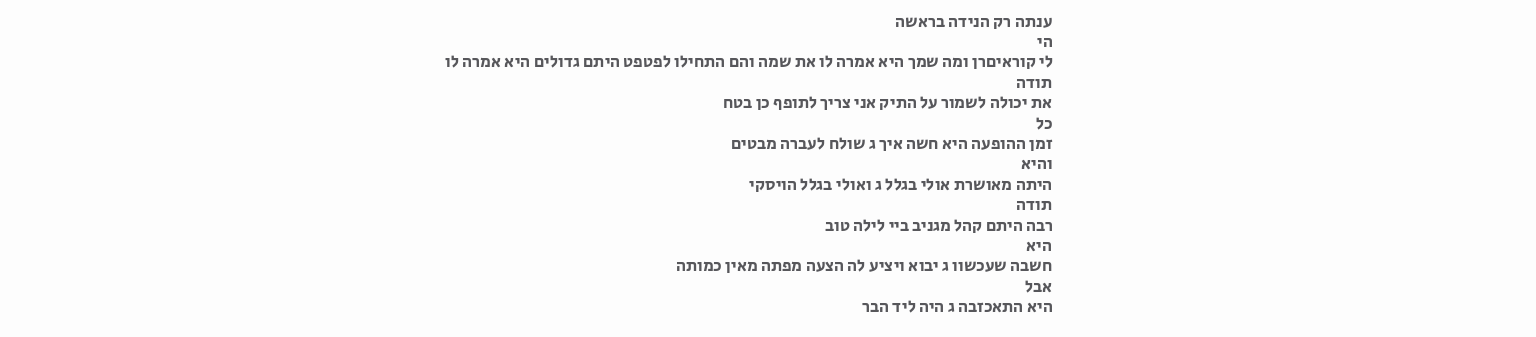ענתה רק הנידה בראשה
הי
לי קוראיםרן ומה שמך היא אמרה לו את שמה והם התחילו לפטפט היתם גדולים היא אמרה לו
תודה
את יכולה לשמור על התיק אני צריך לתופף כן בטח
כל
זמן ההופעה היא חשה איך ג שולח לעברה מבטים
והיא
היתה מאושרת אולי בגלל ג ואולי בגלל הויסקי
תודה
רבה היתם קהל מגניב ביי לילה טוב
היא
חשבה שעכשוו ג יבוא ויציע לה הצעה מפתה מאין כמותה
אבל
היא התאכזבה ג היה ליד הבר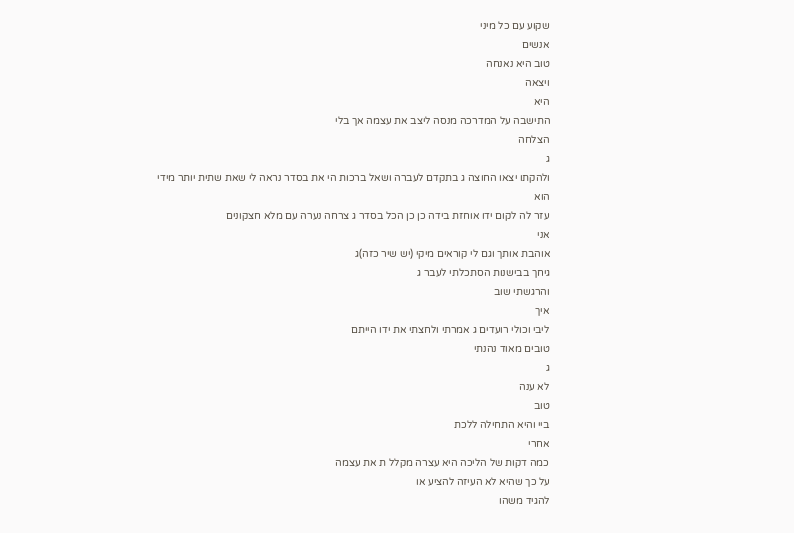שקוע עם כל מיני
אנשים
טוב היא נאנחה
ויצאה
היא
התישבה על המדרכה מנסה ליצב את עצמה אך בלי
הצלחה
ג
ולהקתו יצאו החוצה ג בתקדם לעברה ושאל ברכות הי את בסדר נראה לי שאת שתית יותר מידי
הוא
עזר לה לקום ידו אוחזת בידה כן כן הכל בסדר ג צרחה נערה עם מלא חצקונים
אני
אוהבת אותך וגם לי קוראים מיקי (יש שיר כזה)ג
גיחך בבישנות הסתכלתי לעבר ג
והרגשתי שוב
איך
ליבי וכולי רועדים ג אמרתי ולחצתי את ידו הייתם
טובים מאוד נהנתי
ג
לא ענה
טוב
ביי והיא התחילה ללכת
אחרי
כמה דקות של הליכה היא עצרה מקלל ת את עצמה
על כך שהיא לא העיזה להציע או
להגיד משהו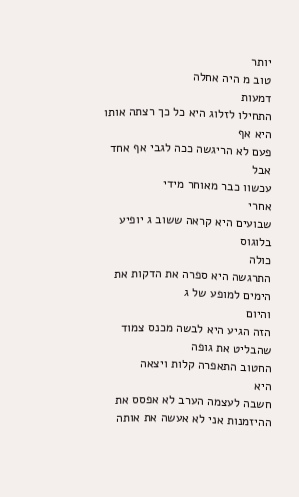יותר
טוב מ היה אחלה
דמעות
התחילו לזלוג היא כל כך רצתה אותו היא אף
פעם לא הריגשה ככה לגבי אף אחד
אבל
עכשוו כבר מאוחר מידי
אחרי
שבועים היא קראה ששוב ג יופיע בלוגוס
כולה
התרגשה היא ספרה את הדקות את הימים למופע של ג
והיום
הזה הגיע היא לבשה מכנס צמוד שהבליט את גופה
החטוב התאפרה קלות ויצאה
היא
חשבה לעצמה הערב לא אפסס את ההיזמנות אני לא אעשה את אותה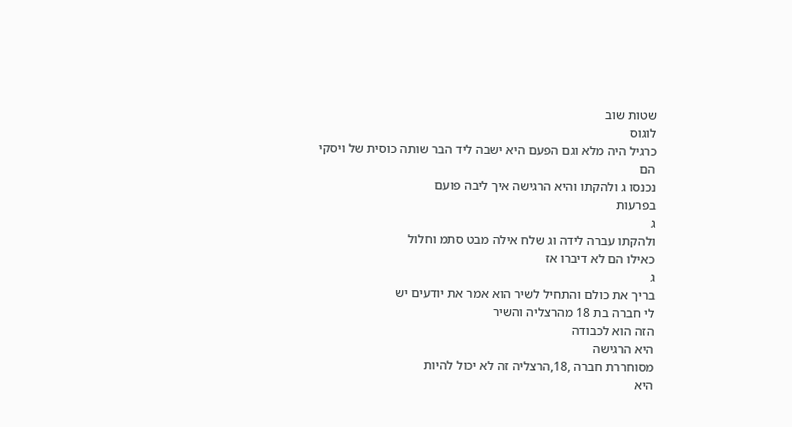שטות שוב
לוגוס
כרגיל היה מלא וגם הפעם היא ישבה ליד הבר שותה כוסית של ויסקי
הם
נכנסו ג ולהקתו והיא הרגישה איך ליבה פועם
בפרעות
ג
ולהקתו עברה לידה וג שלח אילה מבט סתמ וחלול
כאילו הם לא דיברו אז
ג
בריך את כולם והתחיל לשיר הוא אמר את יודעים יש
לי חברה בת 18 מהרצליה והשיר
הזה הוא לכבודה
היא הרגישה
מסוחררת חברה ,18,הרצליה זה לא יכול להיות
היא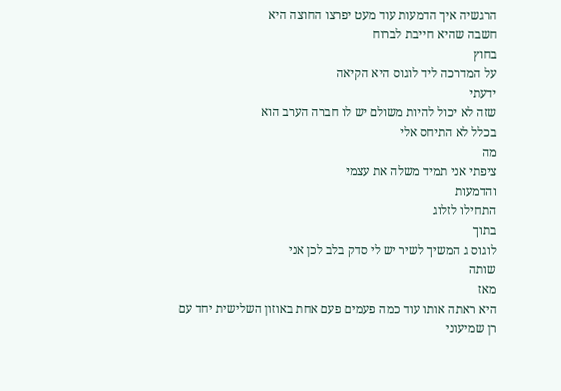הרגשיה איך הדמעות עוד מעט יפרצו החוצה היא
חשבה שהיא חייבת לברוח
בחוץ
על המדרכה ליד לוגוס היא הקיאה
ידעתי
שזה לא יכול להיות משולם יש לו חברה הערב הוא
בכלל לא התיחס אלי
מה
ציפתי אני תמיד משלה את עצמי
והדמעות
התחילו לזלוג
בתוך
לוגוס ג המשיך לשיר יש לי סדק בלב לכן אני
שותה
מאז
היא ראתה אותו עוד כמה פעמים פעם אחת באוזון השלישית יחד עם
רן שמיעוני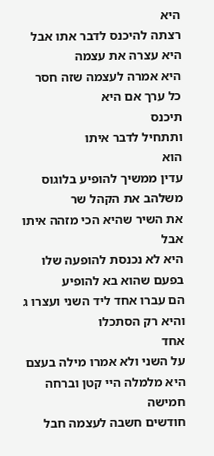היא
רצתה להיכנס לדבר אתו אבל היא עצרה את עצמה
היא אמרה לעצמה שזה חסר כל ערך אם היא
תיכנס
ותתחיל לדבר איתו
הוא
עדין ממשיך להופיע בלוגוס משלהב את הקהל שר
את השיר שהיא הכי מזהה איתו
אבל
היא לא נכנסת להופעה שלו בפעם שהוא בא להופיע
הם עברו אחד ליד השני ועצרו ג והיא רק הסתכלו
אחד
על השני ולא אמרו מילה בעצם היא מלמלה היי קטן וברחה
חמישה
חודשים חשבה לעצמה חבל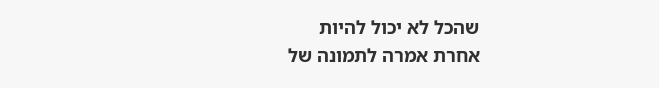שהכל לא יכול להיות
אחרת אמרה לתמונה של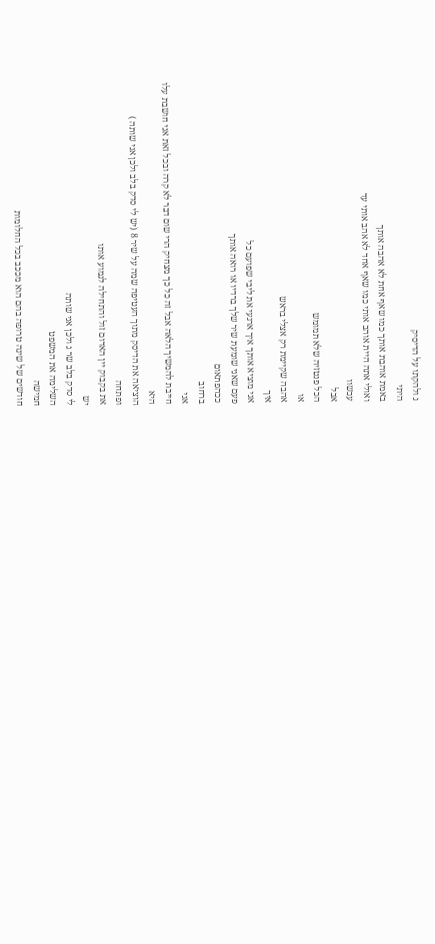ג ולהקתו על הדיסיק
היתי
באמת אוהבת אותך כמו שאף אחת לא אהבה אותך
ואולי אתה היית אוהב אותי כמו שאף אחד לא אהב אותי עד
עכשוו
אבל
הכל פנטזיה שלא תמומש
או
אהבה שקיימת רק אצלי בראש
איך
אני מוציא אותך איך ארגעי את ליבי שפועם כל
פעם שאני שומעת שיר שלך ברדיו או רואה אותך
ככהפתאום
ברחוב
אני
חייבת להמשיך הלאה אבל זה כל כך מצחיק הרי שום דבר לא קרה ובכל זאת אני חושבת עלו
היא
הוציאה את הדיסק מתוך העטיפה שמה על שיר 8 (יש לי סדק בלב ולכן אני שותה )
ופתחה
את בקבוק יין האדום זול והתחילה לגמוע אותו
יש
לי סדק בלב שר ג ולכן אני שותה
השלימה את המשפט
חמישה
חודשים של שינה טרופה בהם הוא מככב בכל החלומות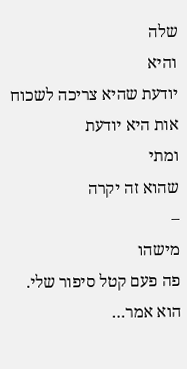שלה
והיא
יודעת שהיא צריכה לשכוח אות היא יודעת
ומתי
שהוא זה יקרה
–
מישהו
פה פעם קטל סיפור שלי. הוא אמר…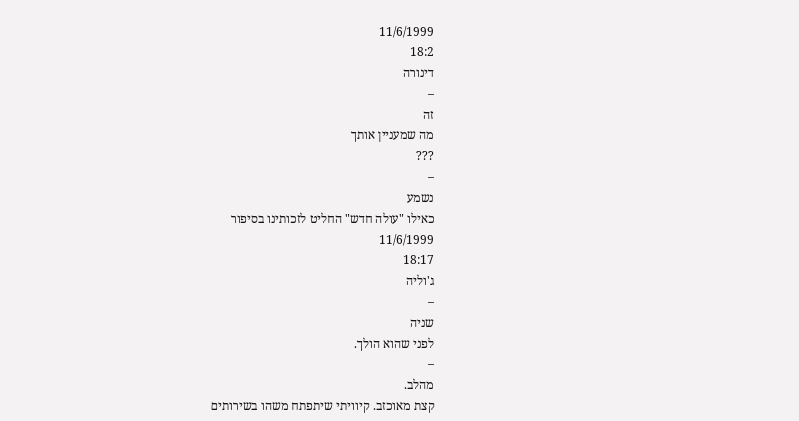11/6/1999
18:2
דינורה
–
זה
מה שמעניין אותך
???
–
נשמע
כאילו "עולה חדש" החליט לזכותינו בסיפור
11/6/1999
18:17
ג'וליה
–
שניה
לפני שהוא הולך.
–
מהלב.
קצת מאוכזב. קיוויתי שיתפתח משהו בשירותים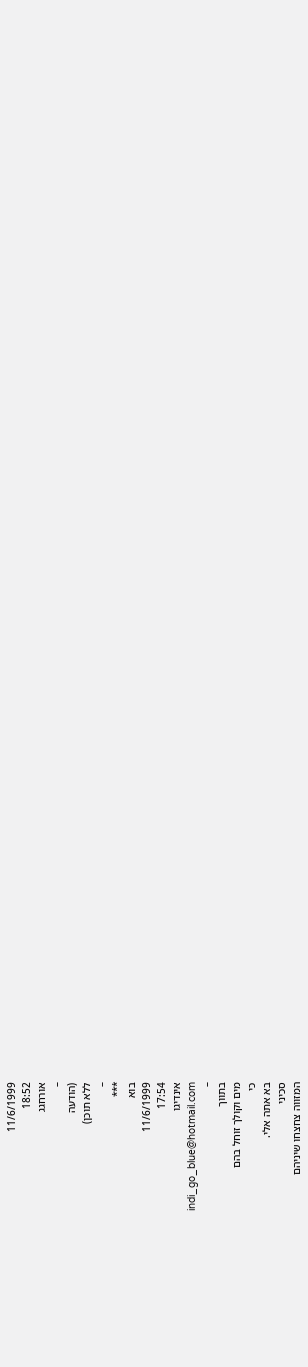11/6/1999
18:52
אורחגג
–
(הודעה
ללא תוכן)
–
***
בוא
11/6/1999
17:54
אינדיגו
indi_go_blue@hotmail.com
–
בתווך
מים וקולך זוחל בהם
כי
בא אתה אלי.
סכיני
המזווה צחצחו שיניהם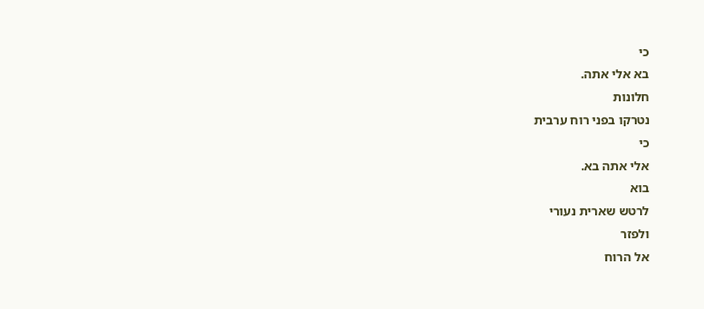כי
בא אלי אתה.
חלונות
נטרקו בפני רוח ערבית
כי
אלי אתה בא.
בוא
לרטש שארית נעורי
ולפזר
אל הרוח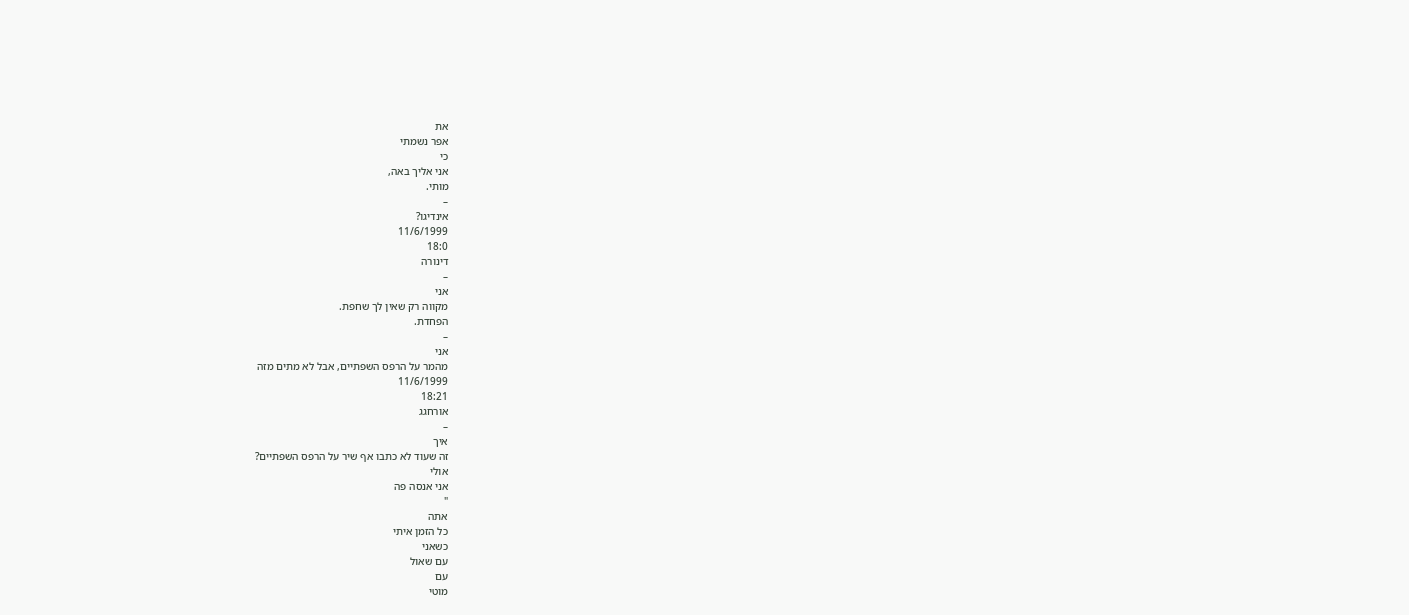את
אפר נשמתי
כי
אני אליך באה,
מותי.
–
אינדיגו?
11/6/1999
18:0
דינורה
–
אני
מקווה רק שאין לך שחפת.
הפחדת.
–
אני
מהמר על הרפס השפתיים, אבל לא מתים מזה
11/6/1999
18:21
אורחגג
–
איך
זה שעוד לא כתבו אף שיר על הרפס השפתיים?
אולי
אני אנסה פה
"
אתה
כל הזמן איתי
כשאני
עם שאול
עם
מוטי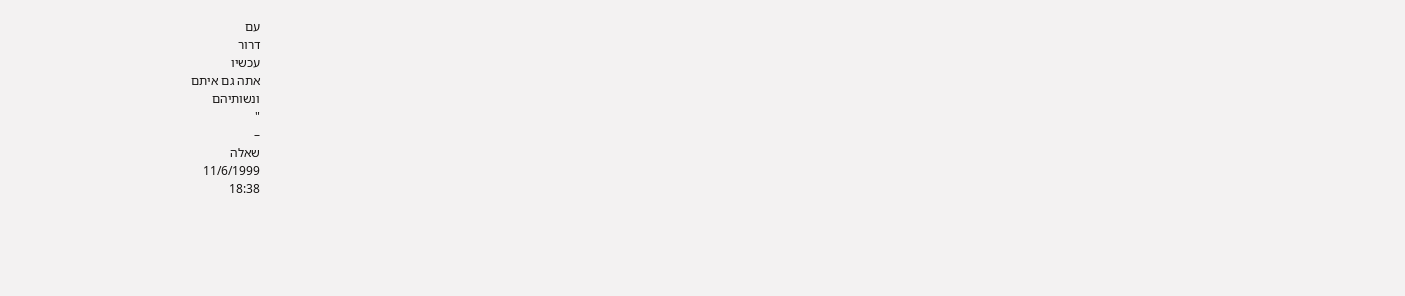עם
דרור
עכשיו
אתה גם איתם
ונשותיהם
"
–
שאלה
11/6/1999
18:38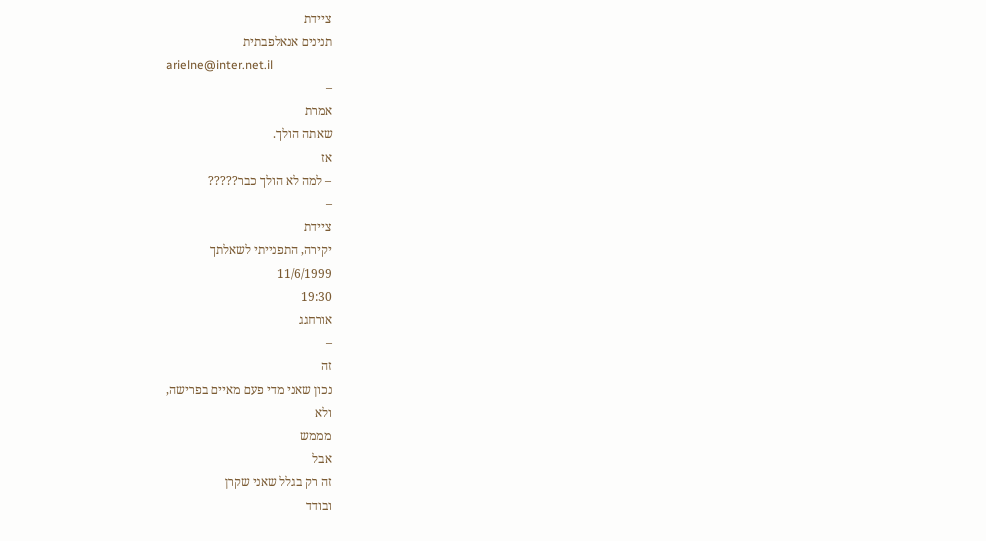ציידת
תנינים אנאלפבתית
arielne@inter.net.il
–
אמרת
שאתה הולך.
אז
– למה לא הולך כבר?????
–
ציידת
יקירה, התפנייתי לשאלתך
11/6/1999
19:30
אורחגג
–
זה
נכון שאני מדי פעם מאיים בפרישה,
ולא
מממש
אבל
זה רק בגלל שאני שקרן
ובודד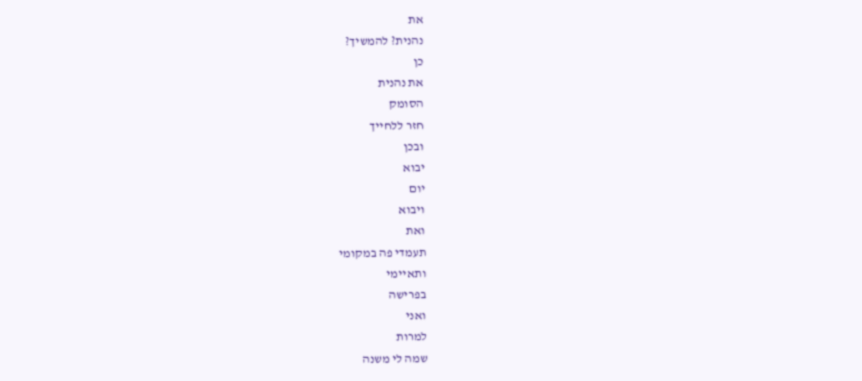את
נהנית? להמשיך?
כן
את נהנית
הסומק
חזר ללחייך
ובכן
יבוא
יום
ויבוא
ואת
תעמדי פה במקומי
ותאיימי
בפרישה
ואני
למרות
שמה לי משנה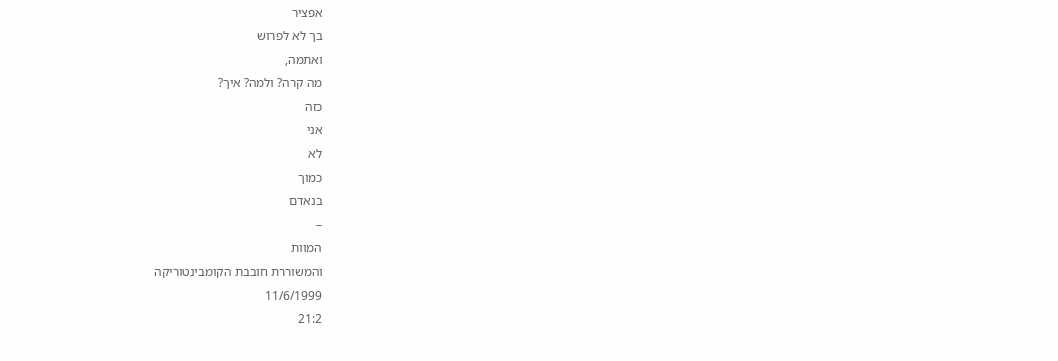אפציר
בך לא לפרוש
ואתמה,
מה קרה? ולמה? איך?
כזה
אני
לא
כמוך
בנאדם
–
המוות
והמשוררת חובבת הקומבינטוריקה
11/6/1999
21:2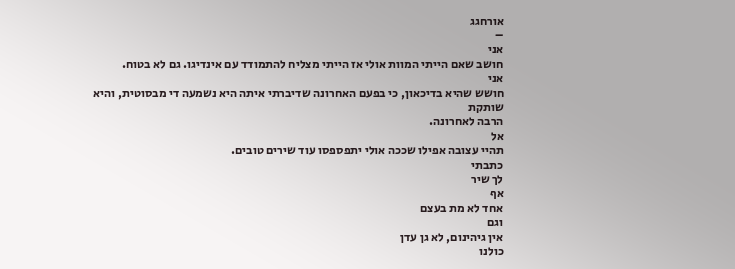אורחגג
–
אני
חושב שאם הייתי המוות אולי אז הייתי מצליח להתמודד עם אינדיגו. גם לא בטוח.
אני
חושש שהיא בדיכאון, כי בפעם האחרונה שדיברתי איתה היא נשמעה די מבסוטית, והיא שותקת
הרבה לאחרונה.
אל
תהיי עצובה אפילו שככה אולי יתפספסו עוד שירים טובים.
כתבתי
לך שיר
אף
אחד לא מת בעצם
וגם
אין גיהינום, לא גן עדן
כולנו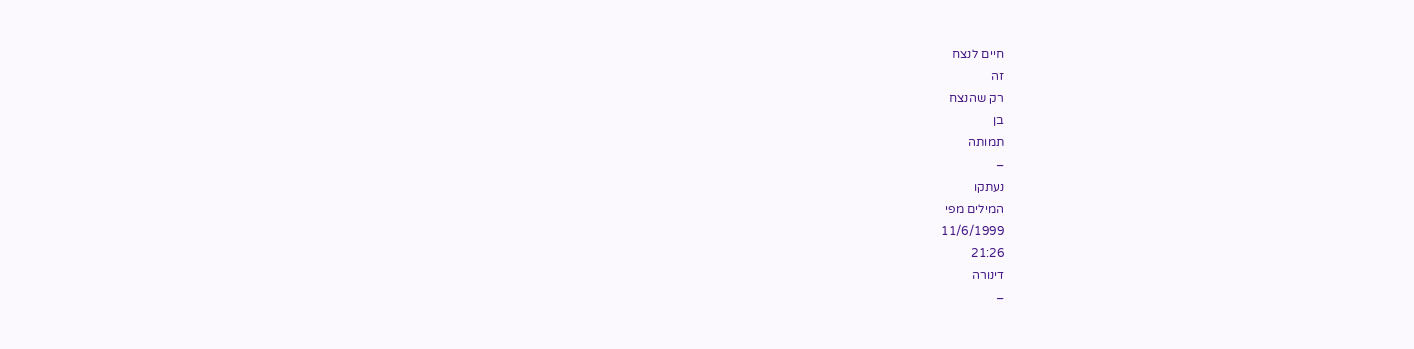חיים לנצח
זה
רק שהנצח
בן
תמותה
–
נעתקו
המילים מפי
11/6/1999
21:26
דינורה
–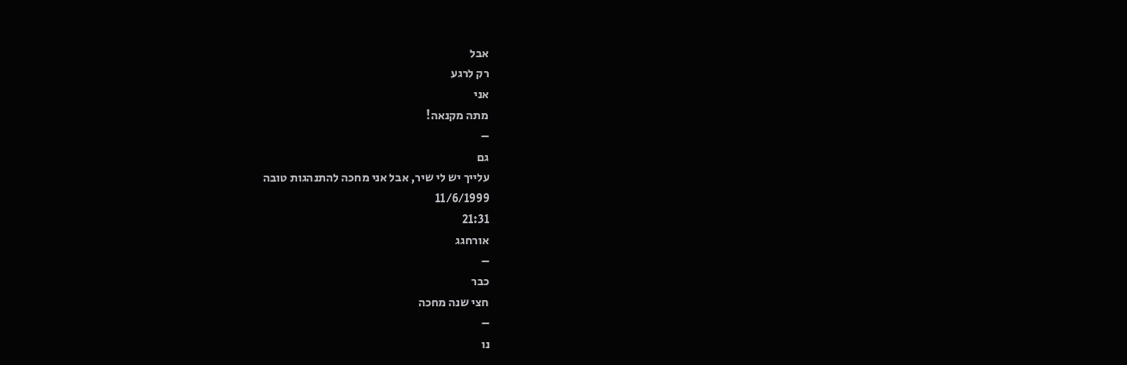אבל
רק לרגע
אני
מתה מקנאה!
–
גם
עלייך יש לי שיר, אבל אני מחכה להתנהגות טובה
11/6/1999
21:31
אורחגג
–
כבר
חצי שנה מחכה
–
נו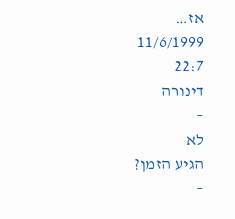אז…
11/6/1999
22:7
דינורה
–
לא
הגיע הזמן?
–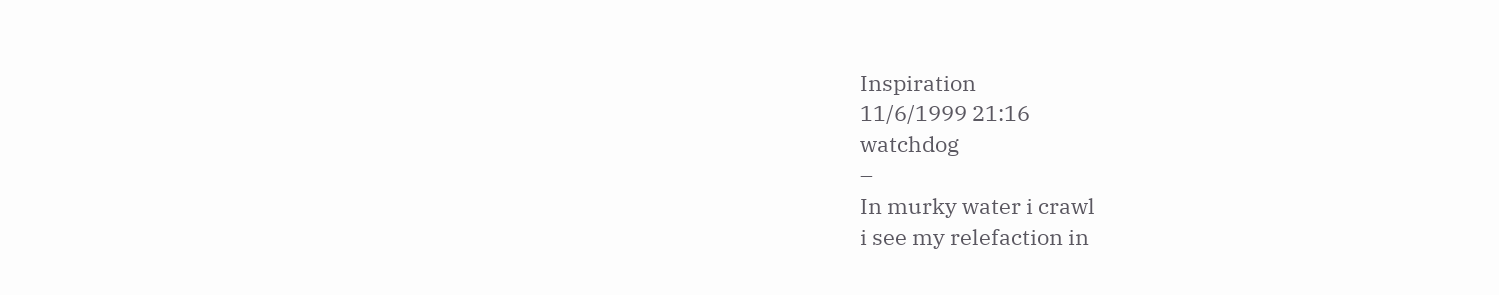Inspiration
11/6/1999 21:16
watchdog
–
In murky water i crawl
i see my relefaction in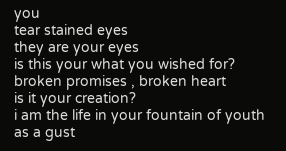you
tear stained eyes
they are your eyes
is this your what you wished for?
broken promises , broken heart
is it your creation?
i am the life in your fountain of youth
as a gust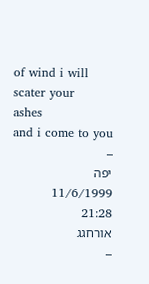of wind i will scater your
ashes
and i come to you
–
יפה
11/6/1999
21:28
אורחגג
–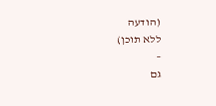(הודעה
ללא תוכן)
–
גם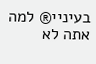בעיניי® למה אתה לא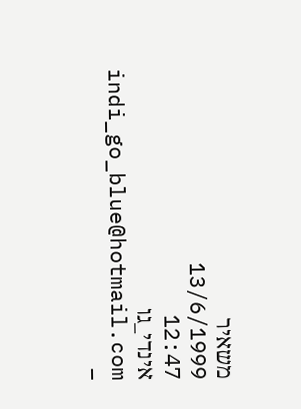משאיר
13/6/1999
12:47
אינדי_גו
indi_go_blue@hotmail.com
–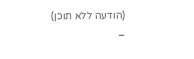(הודעה ללא תוכן)
–